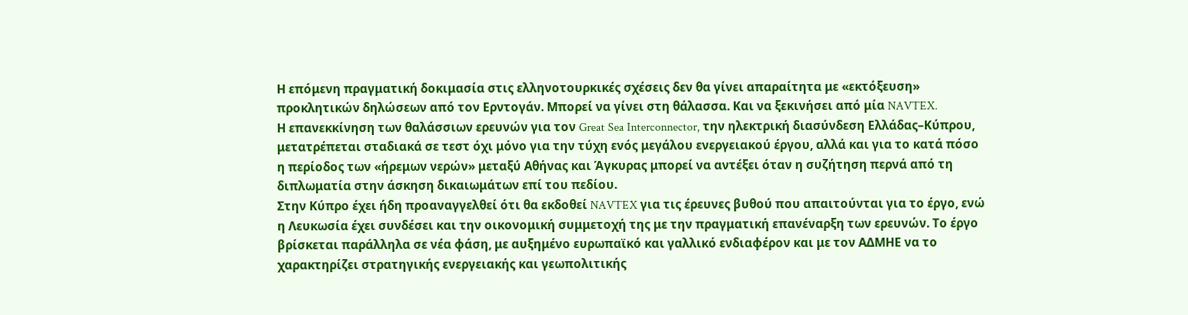Η επόμενη πραγματική δοκιμασία στις ελληνοτουρκικές σχέσεις δεν θα γίνει απαραίτητα με «εκτόξευση» προκλητικών δηλώσεων από τον Ερντογάν. Μπορεί να γίνει στη θάλασσα. Και να ξεκινήσει από μία NAVTEX.
Η επανεκκίνηση των θαλάσσιων ερευνών για τον Great Sea Interconnector, την ηλεκτρική διασύνδεση Ελλάδας–Κύπρου, μετατρέπεται σταδιακά σε τεστ όχι μόνο για την τύχη ενός μεγάλου ενεργειακού έργου, αλλά και για το κατά πόσο η περίοδος των «ήρεμων νερών» μεταξύ Αθήνας και Άγκυρας μπορεί να αντέξει όταν η συζήτηση περνά από τη διπλωματία στην άσκηση δικαιωμάτων επί του πεδίου.
Στην Κύπρο έχει ήδη προαναγγελθεί ότι θα εκδοθεί NAVTEX για τις έρευνες βυθού που απαιτούνται για το έργο, ενώ η Λευκωσία έχει συνδέσει και την οικονομική συμμετοχή της με την πραγματική επανέναρξη των ερευνών. Το έργο βρίσκεται παράλληλα σε νέα φάση, με αυξημένο ευρωπαϊκό και γαλλικό ενδιαφέρον και με τον ΑΔΜΗΕ να το χαρακτηρίζει στρατηγικής ενεργειακής και γεωπολιτικής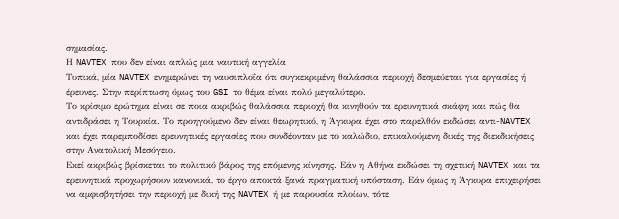σημασίας.
Η NAVTEX που δεν είναι απλώς μια ναυτική αγγελία
Τυπικά, μία NAVTEX ενημερώνει τη ναυσιπλοΐα ότι συγκεκριμένη θαλάσσια περιοχή δεσμεύεται για εργασίες ή έρευνες. Στην περίπτωση όμως του GSI το θέμα είναι πολύ μεγαλύτερο.
Το κρίσιμο ερώτημα είναι σε ποια ακριβώς θαλάσσια περιοχή θα κινηθούν τα ερευνητικά σκάφη και πώς θα αντιδράσει η Τουρκία. Το προηγούμενο δεν είναι θεωρητικό, η Άγκυρα έχει στο παρελθόν εκδώσει αντι-NAVTEX και έχει παρεμποδίσει ερευνητικές εργασίες που συνδέονταν με το καλώδιο, επικαλούμενη δικές της διεκδικήσεις στην Ανατολική Μεσόγειο.
Εκεί ακριβώς βρίσκεται το πολιτικό βάρος της επόμενης κίνησης. Εάν η Αθήνα εκδώσει τη σχετική NAVTEX και τα ερευνητικά προχωρήσουν κανονικά, το έργο αποκτά ξανά πραγματική υπόσταση. Εάν όμως η Άγκυρα επιχειρήσει να αμφισβητήσει την περιοχή με δική της NAVTEX ή με παρουσία πλοίων, τότε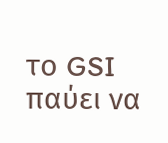το GSI παύει να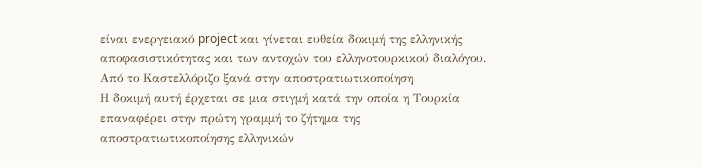είναι ενεργειακό project και γίνεται ευθεία δοκιμή της ελληνικής αποφασιστικότητας και των αντοχών του ελληνοτουρκικού διαλόγου.
Από το Καστελλόριζο ξανά στην αποστρατιωτικοποίηση
Η δοκιμή αυτή έρχεται σε μια στιγμή κατά την οποία η Τουρκία επαναφέρει στην πρώτη γραμμή το ζήτημα της αποστρατιωτικοποίησης ελληνικών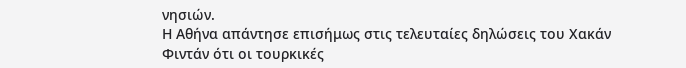νησιών.
Η Αθήνα απάντησε επισήμως στις τελευταίες δηλώσεις του Χακάν Φιντάν ότι οι τουρκικές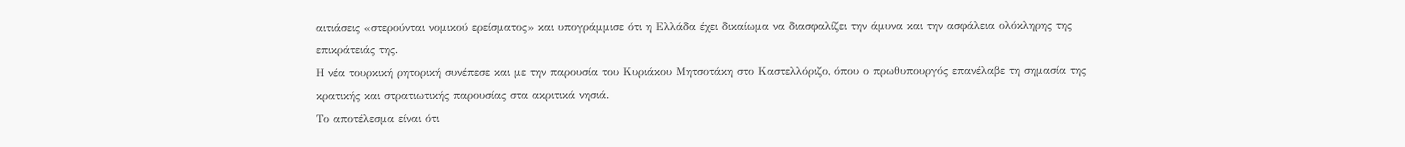αιτιάσεις «στερούνται νομικού ερείσματος» και υπογράμμισε ότι η Ελλάδα έχει δικαίωμα να διασφαλίζει την άμυνα και την ασφάλεια ολόκληρης της επικράτειάς της.
Η νέα τουρκική ρητορική συνέπεσε και με την παρουσία του Κυριάκου Μητσοτάκη στο Καστελλόριζο, όπου ο πρωθυπουργός επανέλαβε τη σημασία της κρατικής και στρατιωτικής παρουσίας στα ακριτικά νησιά.
Το αποτέλεσμα είναι ότι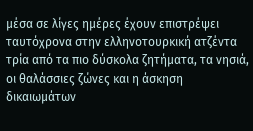μέσα σε λίγες ημέρες έχουν επιστρέψει ταυτόχρονα στην ελληνοτουρκική ατζέντα τρία από τα πιο δύσκολα ζητήματα, τα νησιά, οι θαλάσσιες ζώνες και η άσκηση δικαιωμάτων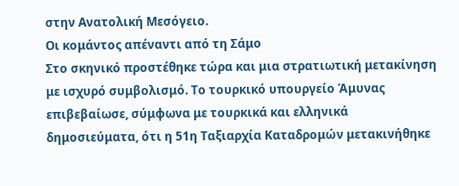στην Ανατολική Μεσόγειο.
Οι κομάντος απέναντι από τη Σάμο
Στο σκηνικό προστέθηκε τώρα και μια στρατιωτική μετακίνηση με ισχυρό συμβολισμό. Το τουρκικό υπουργείο Άμυνας επιβεβαίωσε, σύμφωνα με τουρκικά και ελληνικά δημοσιεύματα, ότι η 51η Ταξιαρχία Καταδρομών μετακινήθηκε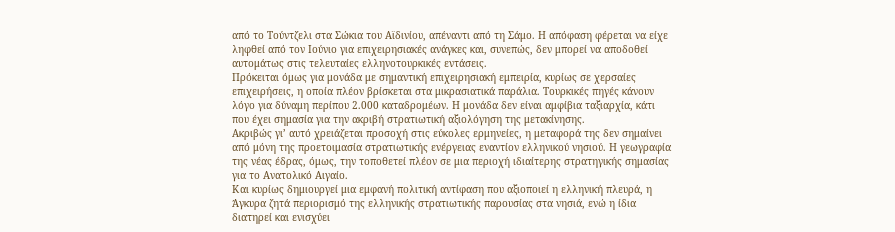από το Τούντζελι στα Σώκια του Αϊδινίου, απέναντι από τη Σάμο. Η απόφαση φέρεται να είχε ληφθεί από τον Ιούνιο για επιχειρησιακές ανάγκες και, συνεπώς, δεν μπορεί να αποδοθεί αυτομάτως στις τελευταίες ελληνοτουρκικές εντάσεις.
Πρόκειται όμως για μονάδα με σημαντική επιχειρησιακή εμπειρία, κυρίως σε χερσαίες επιχειρήσεις, η οποία πλέον βρίσκεται στα μικρασιατικά παράλια. Τουρκικές πηγές κάνουν λόγο για δύναμη περίπου 2.000 καταδρομέων. Η μονάδα δεν είναι αμφίβια ταξιαρχία, κάτι που έχει σημασία για την ακριβή στρατιωτική αξιολόγηση της μετακίνησης.
Ακριβώς γι’ αυτό χρειάζεται προσοχή στις εύκολες ερμηνείες, η μεταφορά της δεν σημαίνει από μόνη της προετοιμασία στρατιωτικής ενέργειας εναντίον ελληνικού νησιού. Η γεωγραφία της νέας έδρας, όμως, την τοποθετεί πλέον σε μια περιοχή ιδιαίτερης στρατηγικής σημασίας για το Ανατολικό Αιγαίο.
Και κυρίως δημιουργεί μια εμφανή πολιτική αντίφαση που αξιοποιεί η ελληνική πλευρά, η Άγκυρα ζητά περιορισμό της ελληνικής στρατιωτικής παρουσίας στα νησιά, ενώ η ίδια διατηρεί και ενισχύει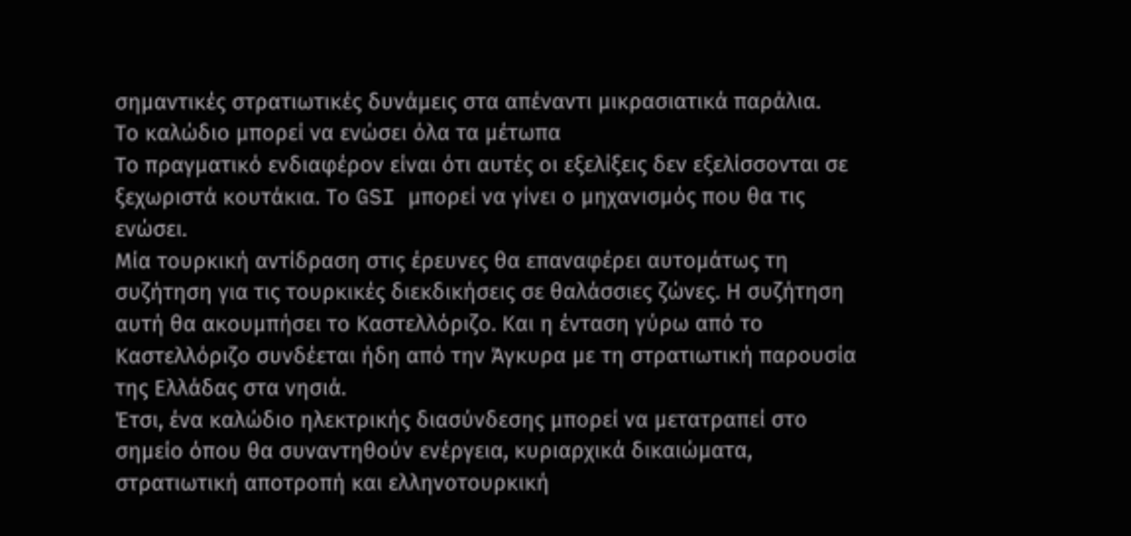σημαντικές στρατιωτικές δυνάμεις στα απέναντι μικρασιατικά παράλια.
Το καλώδιο μπορεί να ενώσει όλα τα μέτωπα
Το πραγματικό ενδιαφέρον είναι ότι αυτές οι εξελίξεις δεν εξελίσσονται σε ξεχωριστά κουτάκια. Το GSI μπορεί να γίνει ο μηχανισμός που θα τις ενώσει.
Μία τουρκική αντίδραση στις έρευνες θα επαναφέρει αυτομάτως τη συζήτηση για τις τουρκικές διεκδικήσεις σε θαλάσσιες ζώνες. Η συζήτηση αυτή θα ακουμπήσει το Καστελλόριζο. Και η ένταση γύρω από το Καστελλόριζο συνδέεται ήδη από την Άγκυρα με τη στρατιωτική παρουσία της Ελλάδας στα νησιά.
Έτσι, ένα καλώδιο ηλεκτρικής διασύνδεσης μπορεί να μετατραπεί στο σημείο όπου θα συναντηθούν ενέργεια, κυριαρχικά δικαιώματα, στρατιωτική αποτροπή και ελληνοτουρκική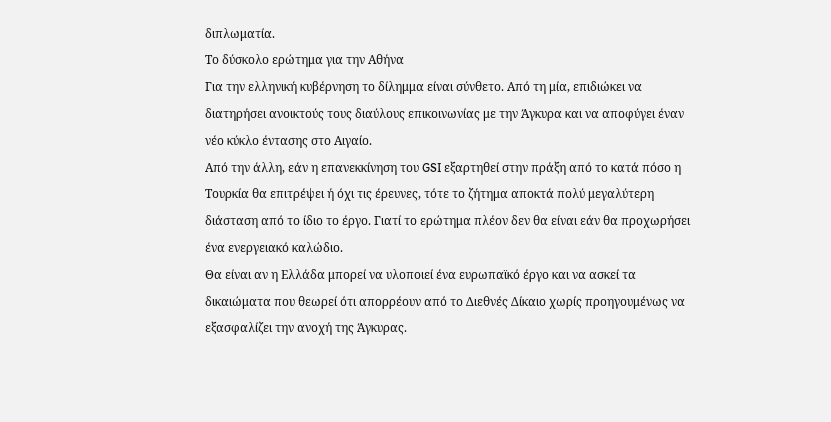διπλωματία.
Το δύσκολο ερώτημα για την Αθήνα
Για την ελληνική κυβέρνηση το δίλημμα είναι σύνθετο. Από τη μία, επιδιώκει να διατηρήσει ανοικτούς τους διαύλους επικοινωνίας με την Άγκυρα και να αποφύγει έναν νέο κύκλο έντασης στο Αιγαίο.
Από την άλλη, εάν η επανεκκίνηση του GSI εξαρτηθεί στην πράξη από το κατά πόσο η Τουρκία θα επιτρέψει ή όχι τις έρευνες, τότε το ζήτημα αποκτά πολύ μεγαλύτερη διάσταση από το ίδιο το έργο. Γιατί το ερώτημα πλέον δεν θα είναι εάν θα προχωρήσει ένα ενεργειακό καλώδιο.
Θα είναι αν η Ελλάδα μπορεί να υλοποιεί ένα ευρωπαϊκό έργο και να ασκεί τα δικαιώματα που θεωρεί ότι απορρέουν από το Διεθνές Δίκαιο χωρίς προηγουμένως να εξασφαλίζει την ανοχή της Άγκυρας.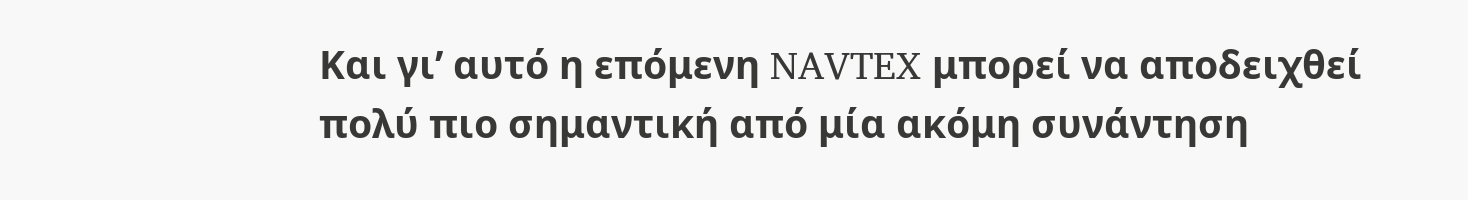Και γι’ αυτό η επόμενη NAVTEX μπορεί να αποδειχθεί πολύ πιο σημαντική από μία ακόμη συνάντηση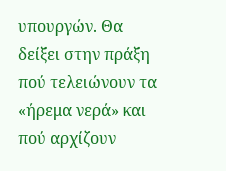υπουργών. Θα δείξει στην πράξη πού τελειώνουν τα «ήρεμα νερά» και πού αρχίζουν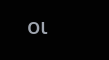οι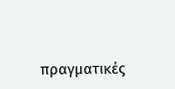πραγματικές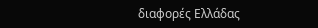διαφορές Ελλάδας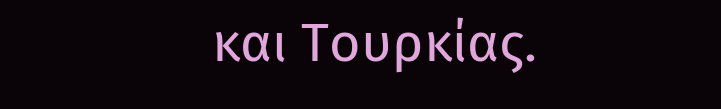και Τουρκίας.